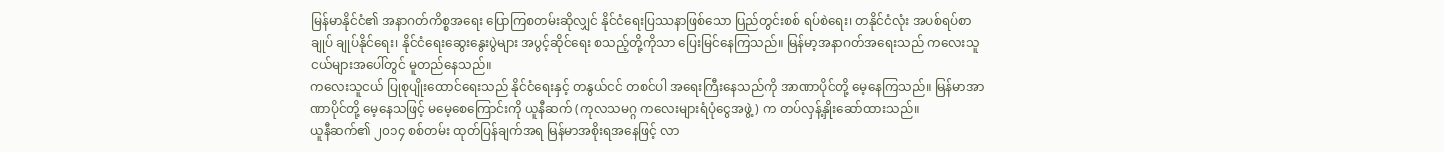မြန်မာနိုင်ငံ၏ အနာဂတ်ကိစ္စအရေး ပြောကြစတမ်းဆိုလျှင် နိုင်ငံရေးပြဿနာဖြစ်သော ပြည်တွင်းစစ် ရပ်စဲရေး၊ တနိုင်ငံလုံး အပစ်ရပ်စာချုပ် ချုပ်နိုင်ရေး၊ နိုင်ငံရေးဆွေးနွေးပွဲများ အပွင့်ဆိုင်ရေး စသည့်တို့ကိုသာ ပြေးမြင်နေကြသည်။ မြန်မာ့အနာဂတ်အရေးသည် ကလေးသူငယ်များအပေါ်တွင် မူတည်နေသည်။
ကလေးသူငယ် ပြုစုပျိုးထောင်ရေးသည် နိုင်ငံရေးနှင့် တနွယ်ငင် တစင်ပါ အရေးကြီးနေသည်ကို အာဏာပိုင်တို့ မေ့နေကြသည်။ မြန်မာအာဏာပိုင်တို့ မေ့နေသဖြင့် မမေ့စေကြောင်းကို ယူနီဆက် (ကုလသမဂ္ဂ ကလေးများရံပုံငွေအဖွဲ့) က တပ်လှန့်နှိုးဆော်ထားသည်။
ယူနီဆက်၏ ၂၀၁၄ စစ်တမ်း ထုတ်ပြန်ချက်အရ မြန်မာအစိုးရအနေဖြင့် လာ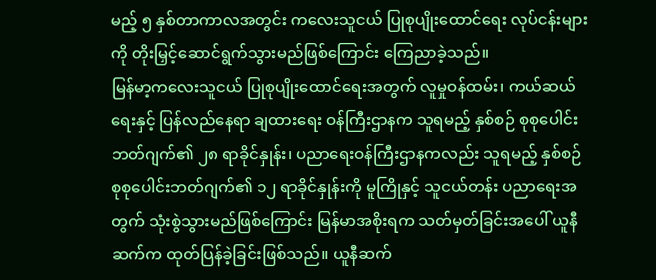မည့် ၅ နှစ်တာကာလအတွင်း ကလေးသူငယ် ပြုစုပျိုးထောင်ရေး လုပ်ငန်းများကို တိုးမြှင့်ဆောင်ရွက်သွားမည်ဖြစ်ကြောင်း ကြေညာခဲ့သည်။
မြန်မာ့ကလေးသူငယ် ပြုစုပျိုးထောင်ရေးအတွက် လူမှုဝန်ထမ်း၊ ကယ်ဆယ်ရေးနှင့် ပြန်လည်နေရာ ချထားရေး ဝန်ကြီးဌာနက သူရမည့် နှစ်စဉ် စုစုပေါင်းဘတ်ဂျက်၏ ၂၈ ရာခိုင်နှုန်း၊ ပညာရေးဝန်ကြီးဌာနကလည်း သူရမည့် နှစ်စဉ် စုစုပေါင်းဘတ်ဂျက်၏ ၁၂ ရာခိုင်နှုန်းကို မူကြိုနှင့် သူငယ်တန်း ပညာရေးအတွက် သုံးစွဲသွားမည်ဖြစ်ကြောင်း မြန်မာအစိုးရက သတ်မှတ်ခြင်းအပေါ် ယူနီဆက်က ထုတ်ပြန်ခဲ့ခြင်းဖြစ်သည်။ ယူနီဆက်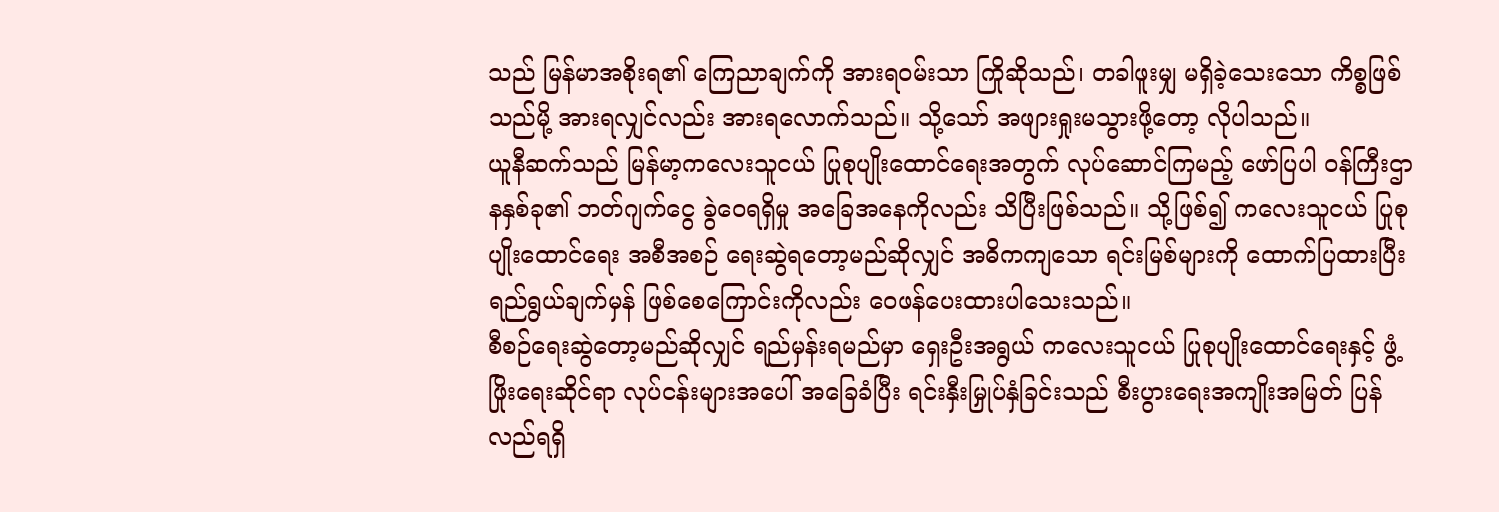သည် မြန်မာအစိုးရ၏ ကြေညာချက်ကို အားရဝမ်းသာ ကြိုဆိုသည်၊ တခါဖူးမျှ မရှိခဲ့သေးသော ကိစ္စဖြစ်သည်မို့ အားရလျှင်လည်း အားရလောက်သည်။ သို့သော် အဖျားရှုးမသွားဖို့တော့ လိုပါသည်။
ယူနီဆက်သည် မြန်မာ့ကလေးသူငယ် ပြုစုပျိုးထောင်ရေးအတွက် လုပ်ဆောင်ကြမည့် ဖော်ပြပါ ဝန်ကြီးဌာနနှစ်ခု၏ ဘတ်ဂျက်ငွေ ခွဲဝေရရှိမှု အခြေအနေကိုလည်း သိပြီးဖြစ်သည်။ သို့ဖြစ်၍ ကလေးသူငယ် ပြုစုပျိုးထောင်ရေး အစီအစဉ် ရေးဆွဲရတော့မည်ဆိုလျှင် အဓိကကျသော ရင်းမြစ်များကို ထောက်ပြထားပြီး ရည်ရွယ်ချက်မှန် ဖြစ်စေကြောင်းကိုလည်း ဝေဖန်ပေးထားပါသေးသည်။
စီစဉ်ရေးဆွဲတော့မည်ဆိုလျှင် ရည်မှန်းရမည်မှာ ရှေးဦးအရွယ် ကလေးသူငယ် ပြုစုပျိုးထောင်ရေးနှင့် ဖွံ့ဖြိုးရေးဆိုင်ရာ လုပ်ငန်းများအပေါ် အခြေခံပြီး ရင်းနှီးမြှုပ်နှံခြင်းသည် စီးပွားရေးအကျိုးအမြတ် ပြန်လည်ရရှိ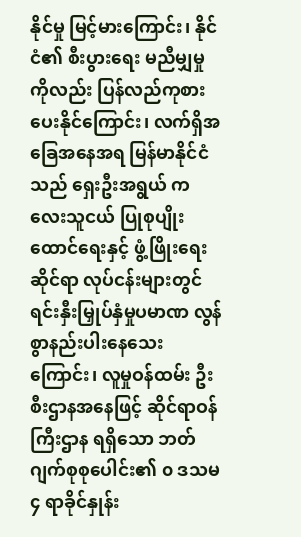နိုင်မှု မြင့်မားကြောင်း၊ နိုင်ငံ၏ စီးပွားရေး မညီမျှမှုကိုလည်း ပြန်လည်ကုစားပေးနိုင်ကြောင်း၊ လက်ရှိအခြေအနေအရ မြန်မာနိုင်ငံသည် ရှေးဦးအရွယ် ကလေးသူငယ် ပြုစုပျိုးထောင်ရေးနှင့် ဖွံ့ဖြိုးရေးဆိုင်ရာ လုပ်ငန်းများတွင် ရင်းနှီးမြှုပ်နှံမှုပမာဏ လွန်စွာနည်းပါးနေသေးကြောင်း၊ လူမှုဝန်ထမ်း ဦးစီးဌာနအနေဖြင့် ဆိုင်ရာဝန်ကြီးဌာန ရရှိသော ဘတ်ဂျက်စုစုပေါင်း၏ ၀ ဒသမ ၄ ရာခိုင်နှုန်း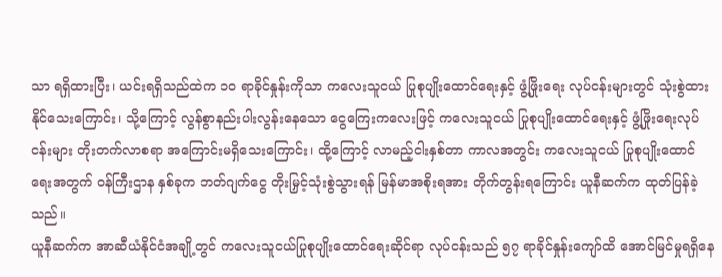သာ ရရှိထားပြီး၊ ယင်းရရှိသည်ထဲက ၁၀ ရာခိုင်နှုန်းကိုသာ ကလေးသူငယ် ပြုစုပျိုးထောင်ရေးနှင့် ဖွံ့ဖြိုးရေး လုပ်ငန်းများတွင် သုံးစွဲထားနိုင်သေးကြောင်း၊ သို့ကြောင့် လွန်စွာနည်းပါးလွန်းနေသော ငွေကြေးကလေးဖြင့် ကလေးသူငယ် ပြုစုပျိုးထောင်ရေးနှင့် ဖွံ့ဖြိုးရေးလုပ်ငန်းများ တိုးတက်လာစရာ အကြောင်းမရှိသေးကြောင်း၊ ထို့ကြောင့် လာမည့်ငါးနှစ်တာ ကာလအတွင်း ကလေးသူငယ် ပြုစုပျိုးထောင်ရေးအတွက် ဝန်ကြီးဌာန နှစ်ခုက ဘတ်ဂျက်ငွေ တိုးမြှင့်သုံးစွဲသွားရန် မြန်မာအစိုးရအား တိုက်တွန်းရကြောင်း ယူနီဆက်က ထုတ်ပြန်ခဲ့သည်။
ယူနီဆက်က အာဆီယံနိုင်ငံအချို့တွင် ကလေးသူငယ်ပြုစုပျိုးထောင်ရေးဆိုင်ရာ လုပ်ငန်းသည် ၅၇ ရာခိုင်နှုန်းကျော်ထိ အောင်မြင်မှုရရှိနေ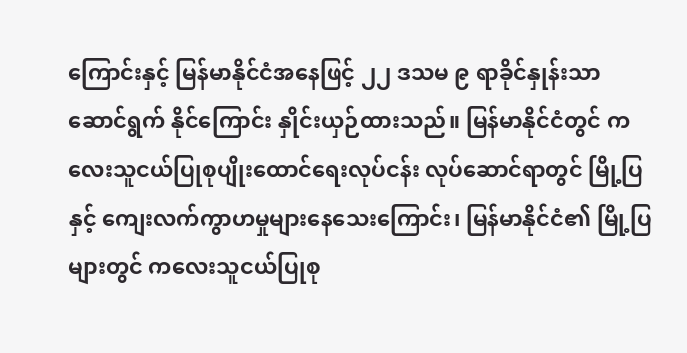ကြောင်းနှင့် မြန်မာနိုင်ငံအနေဖြင့် ၂၂ ဒသမ ၉ ရာခိုင်နှုန်းသာ ဆောင်ရွက် နိုင်ကြောင်း နှိုင်းယှဉ်ထားသည်။ မြန်မာနိုင်ငံတွင် ကလေးသူငယ်ပြုစုပျိုးထောင်ရေးလုပ်ငန်း လုပ်ဆောင်ရာတွင် မြို့ပြနှင့် ကျေးလက်ကွာဟမှုများနေသေးကြောင်း၊ မြန်မာနိုင်ငံ၏ မြို့ပြများတွင် ကလေးသူငယ်ပြုစု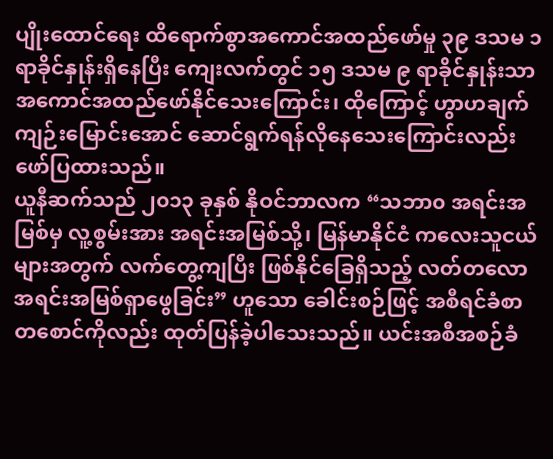ပျိုးထောင်ရေး ထိရောက်စွာအကောင်အထည်ဖော်မှု ၃၉ ဒသမ ၁ရာခိုင်နှုန်းရှိနေပြီး ကျေးလက်တွင် ၁၅ ဒသမ ၉ ရာခိုင်နှုန်းသာ အကောင်အထည်ဖော်နိုင်သေးကြောင်း၊ ထိုကြောင့် ဟွာဟချက်ကျဉ်းမြောင်းအောင် ဆောင်ရွက်ရန်လိုနေသေးကြောင်းလည်း ဖော်ပြထားသည်။
ယူနီဆက်သည် ၂၀၁၃ ခုနှစ် နိုဝင်ဘာလက “သဘာ၀ အရင်းအမြစ်မှ လူ့စွမ်းအား အရင်းအမြစ်သို့၊ မြန်မာနိုင်ငံ ကလေးသူငယ်များအတွက် လက်တွေ့ကျပြီး ဖြစ်နိုင်ခြေရှိသည့် လတ်တလော အရင်းအမြစ်ရှာဖွေခြင်း” ဟူသော ခေါင်းစဉ်ဖြင့် အစီရင်ခံစာတစောင်ကိုလည်း ထုတ်ပြန်ခဲ့ပါသေးသည်။ ယင်းအစီအစဉ်ခံ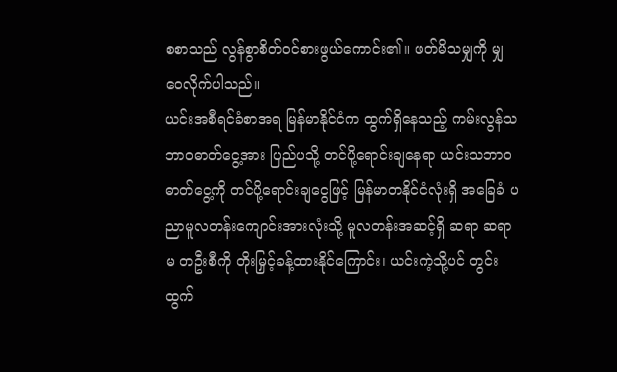စစာသည် လွန်စွာစိတ်ဝင်စားဖွယ်ကောင်း၏။ ဖတ်မိသမျှကို မျှဝေလိုက်ပါသည်။
ယင်းအစီရင်ခံစာအရ မြန်မာနိုင်ငံက ထွက်ရှိနေသည့် ကမ်းလွန်သဘာဝဓာတ်ငွေ့အား ပြည်ပသို့ တင်ပို့ရောင်းချနေရာ ယင်းသဘာဝဓာတ်ငွေ့ကို တင်ပို့ရောင်းချငွေဖြင့် မြန်မာတနိုင်ငံလုံးရှိ အခြေခံ ပညာမူလတန်းကျောင်းအားလုံးသို့ မူလတန်းအဆင့်ရှိ ဆရာ ဆရာမ တဦးစီကို တိုးမြှင့်ခန့်ထားနိုင်ကြောင်း၊ ယင်းကဲ့သို့ပင် တွင်းထွက်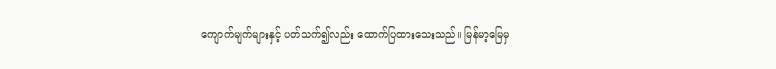ကျောက်မျက်များနှင့် ပတ်သက်၍လည်း ထောက်ပြထားသေးသည်။ မြန်မာ့မြေမှ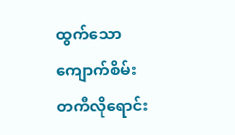ထွက်သော ကျောက်စိမ်းတကီလိုရောင်း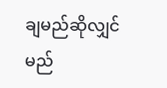ချမည်ဆိုလျှင် မည်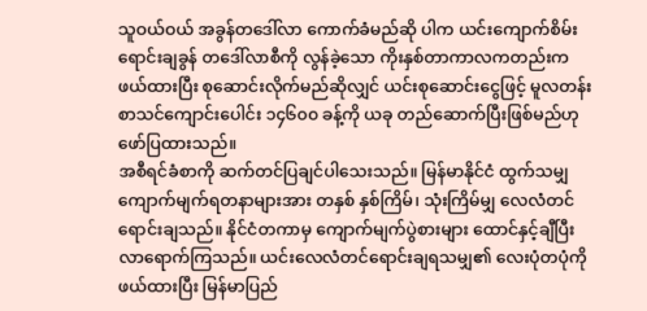သူဝယ်ဝယ် အခွန်တဒေါ်လာ ကောက်ခံမည်ဆို ပါက ယင်းကျောက်စိမ်းရောင်းချခွန် တဒေါ်လာစီကို လွန်ခဲ့သော ကိုးနှစ်တာကာလကတည်းက ဖယ်ထားပြီး စုဆောင်းလိုက်မည်ဆိုလျှင် ယင်းစုဆောင်းငွေဖြင့် မူလတန်း စာသင်ကျောင်းပေါင်း ၁၄၆၀၀ ခန့်ကို ယခု တည်ဆောက်ပြီးဖြစ်မည်ဟု ဖော်ပြထားသည်။
အစီရင်ခံစာကို ဆက်တင်ပြချင်ပါသေးသည်။ မြန်မာနိုင်ငံ ထွက်သမျှကျောက်မျက်ရတနာများအား တနှစ် နှစ်ကြိမ်၊ သုံးကြိမ်မျှ လေလံတင်ရောင်းချသည်။ နိုင်ငံတကာမှ ကျောက်မျက်ပွဲစားများ ထောင်နှင့်ချီပြီး လာရောက်ကြသည်။ ယင်းလေလံတင်ရောင်းချရသမျှ၏ လေးပုံတပုံကို ဖယ်ထားပြီး မြန်မာပြည်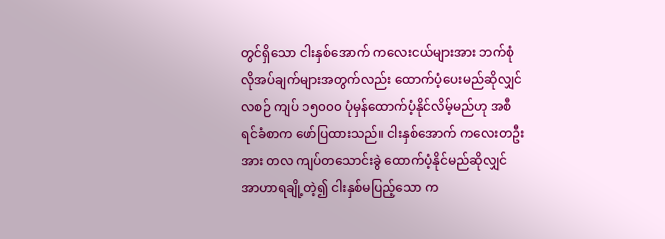တွင်ရှိသော ငါးနှစ်အောက် ကလေးငယ်များအား ဘက်စုံလိုအပ်ချက်များအတွက်လည်း ထောက်ပံ့ပေးမည်ဆိုလျှင် လစဉ် ကျပ် ၁၅၀၀၀ ပုံမှန်ထောက်ပံ့နိုင်လိမ့်မည်ဟု အစီရင်ခံစာက ဖော်ပြထားသည်။ ငါးနှစ်အောက် ကလေးတဦးအား တလ ကျပ်တသောင်းခွဲ ထောက်ပံ့နိုင်မည်ဆိုလျှင် အာဟာရချို့တဲ့၍ ငါးနှစ်မပြည့်သော က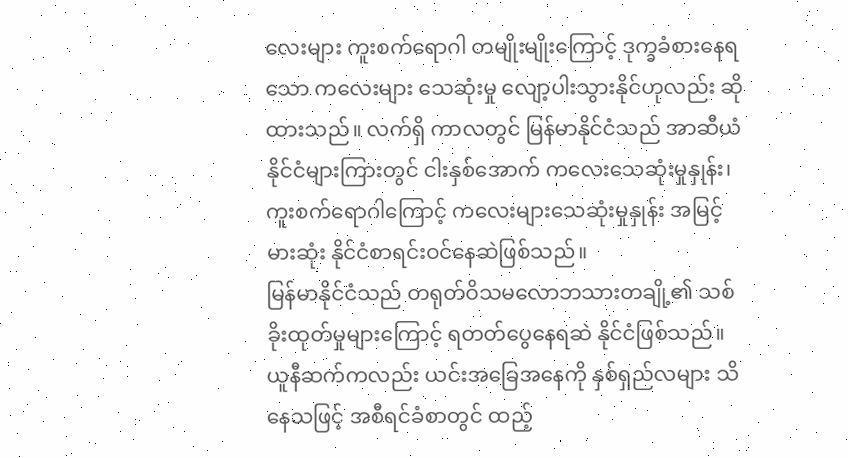လေးများ ကူးစက်ရောဂါ တမျိုးမျိုးကြောင့် ဒုက္ခခံစားနေရသော ကလေးများ သေဆုံးမှု လျော့ပါးသွားနိုင်ဟုလည်း ဆိုထားသည်။ လက်ရှိ ကာလတွင် မြန်မာနိုင်ငံသည် အာဆီယံနိုင်ငံများကြားတွင် ငါးနှစ်အောက် ကလေးသေဆုံးမှုနှုန်း၊ ကူးစက်ရောဂါကြောင့် ကလေးများသေဆုံးမှုနှုန်း အမြင့်မားဆုံး နိုင်ငံစာရင်းဝင်နေဆဲဖြစ်သည်။
မြန်မာနိုင်ငံသည် တရုတ်ဝိသမလောဘသားတချို့၏ သစ်ခိုးထုတ်မှုများကြောင့် ရတတ်ပွေနေရဆဲ နိုင်ငံဖြစ်သည်။ ယူနီဆက်ကလည်း ယင်းအခြေအနေကို နှစ်ရှည်လများ သိနေသဖြင့် အစီရင်ခံစာတွင် ထည့်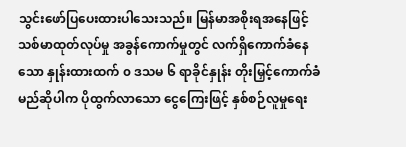သွင်းဖော်ပြပေးထားပါသေးသည်။ မြန်မာအစိုးရအနေဖြင့် သစ်မာထုတ်လုပ်မှု အခွန်ကောက်မှုတွင် လက်ရှိကောက်ခံနေသော နှုန်းထားထက် ၀ ဒသမ ၆ ရာခိုင်နှုန်း တိုးမြှင့်ကောက်ခံမည်ဆိုပါက ပိုထွက်လာသော ငွေကြေးဖြင့် နှစ်စဉ်လူမှုရေး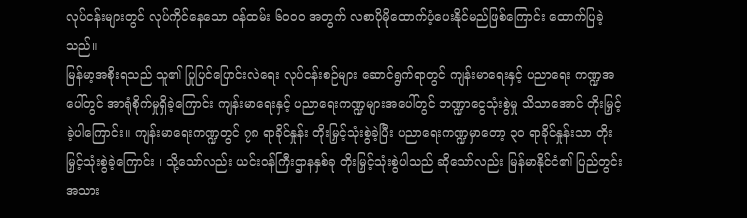လုပ်ငန်းများတွင် လုပ်ကိုင်နေသော ဝန်ထမ်း ၆၀၀၀ အတွက် လစာပိုမိုထောက်ပံ့ပေးနိုင်မည်ဖြစ်ကြောင်း ထောက်ပြခဲ့သည်။
မြန်မာ့အစိုးရသည် သူ၏ ပြုပြင်ပြောင်းလဲရေး လုပ်ငန်းစဉ်များ ဆောင်ရွက်ရာတွင် ကျန်းမာရေးနှင့် ပညာရေး ကဏ္ဍအပေါ်တွင် အာရုံစိုက်မှုရှိခဲ့ကြောင်း ကျန်းမာရေးနှင့် ပညာရေးကဏ္ဍများအပေါ်တွင် ဘဏ္ဍာငွေသုံးစွဲမှု သိသာအောင် တိုးမြှင့်ခဲ့ပါကြောင်း။ ကျန်းမာရေးကဏ္ဍတွင် ၇၈ ရာခိုင်နှုန်း တိုးမြှင့်သုံးစွဲခဲ့ပြီး ပညာရေးကဏ္ဍမှာတော့ ၃၀ ရာခိုင်နှုန်းသာ တိုးမြှင့်သုံးစွဲခဲ့ကြောင်း ၊ သို့သော်လည်း ယင်းဝန်ကြီးဌာနနှစ်ခု တိုးမြှင့်သုံးစွဲပါသည် ဆိုသော်လည်း မြန်မာနိုင်ငံ၏ ပြည်တွင်းအသား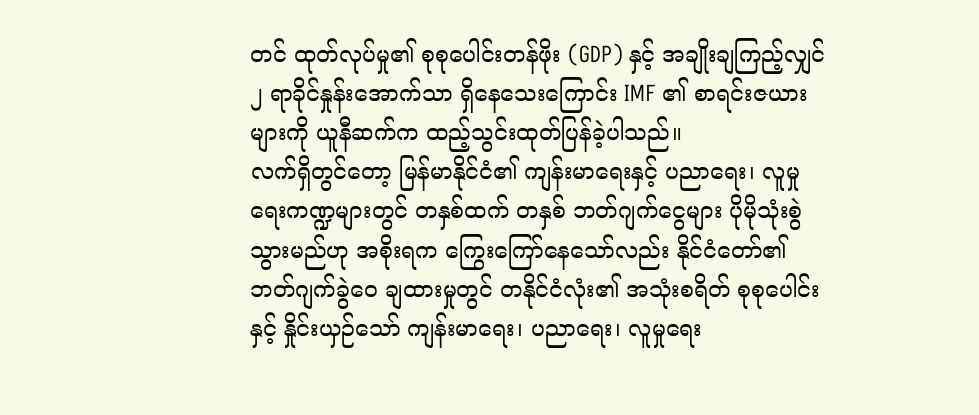တင် ထုတ်လုပ်မှု၏ စုစုပေါင်းတန်ဖိုး (GDP) နှင့် အချိုးချကြည့်လျှင် ၂ ရာခိုင်နှုန်းအောက်သာ ရှိနေသေးကြောင်း IMF ၏ စာရင်းဇယားများကို ယူနီဆက်က ထည့်သွင်းထုတ်ပြန်ခဲ့ပါသည်။
လက်ရှိတွင်တော့ မြန်မာနိုင်ငံ၏ ကျန်းမာရေးနှင့် ပညာရေး၊ လူမှုရေးကဏ္ဍများတွင် တနှစ်ထက် တနှစ် ဘတ်ဂျက်ငွေများ ပိုမိုသုံးစွဲသွားမည်ဟု အစိုးရက ကြွေးကြော်နေသော်လည်း နိုင်ငံတော်၏ ဘတ်ဂျက်ခွဲဝေ ချထားမှုတွင် တနိုင်ငံလုံး၏ အသုံးစရိတ် စုစုပေါင်းနှင့် နှိုင်းယှဉ်သော် ကျန်းမာရေး၊ ပညာရေး၊ လူမှုရေး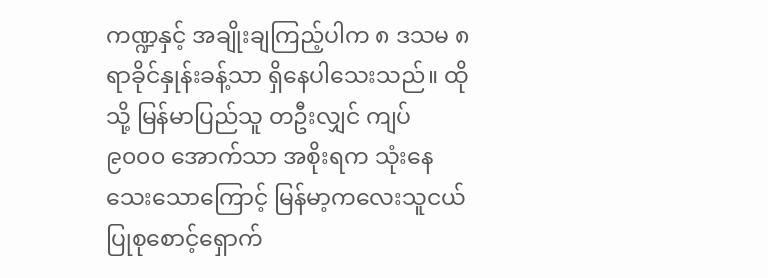ကဏ္ဍနှင့် အချိုးချကြည့်ပါက ၈ ဒသမ ၈ ရာခိုင်နှုန်းခန့်သာ ရှိနေပါသေးသည်။ ထိုသို့ မြန်မာပြည်သူ တဦးလျှင် ကျပ် ၉၀၀၀ အောက်သာ အစိုးရက သုံးနေသေးသောကြောင့် မြန်မာ့ကလေးသူငယ် ပြုစုစောင့်ရှောက်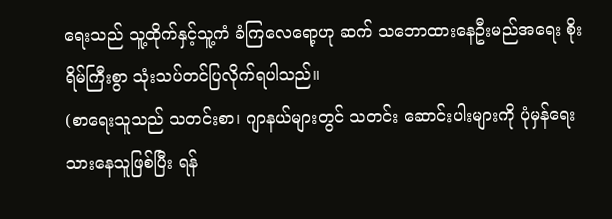ရေးသည် သူ့ထိုက်နှင့်သူ့ကံ ခံကြလေရော့ဟု ဆက် သဘောထားနေဦးမည်အရေး စိုးရိမ်ကြီးစွာ သုံးသပ်တင်ပြလိုက်ရပါသည်။
(စာရေးသူသည် သတင်းစာ၊ ဂျာနယ်များတွင် သတင်း ဆောင်းပါးများကို ပုံမှန်ရေးသားနေသူဖြစ်ပြီး ရန်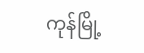ကုန်မြို့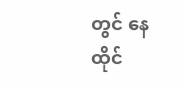တွင် နေထိုင်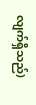လျက်ရှိသည်)